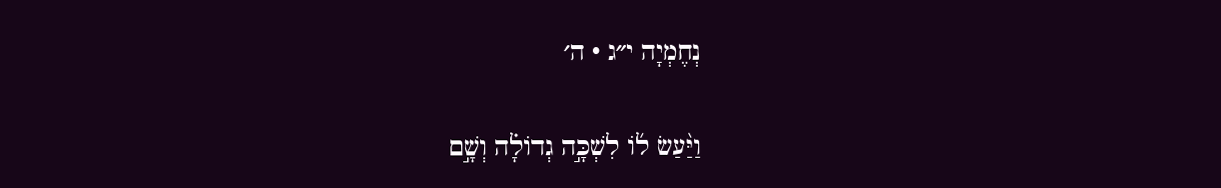נְחֶמְיָה י״ג · ה׳

וַיַּ֨עַשׂ ל֜וֹ לִשְׁכָּ֣ה גְדוֹלָ֗ה וְשָׁ֣ם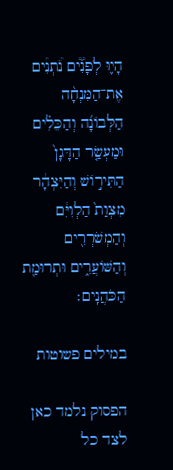הָי֪וּ לְפָנִ֟ים נֹ֠תְנִ֠ים אֶת־הַמִּנְחָ֨ה הַלְּבוֹנָ֜ה וְהַכֵּלִ֗ים וּמַעְשַׂ֤ר הַדָּגָן֙ הַתִּיר֣וֹשׁ וְהַיִּצְהָ֔ר מִצְוַת֙ הַלְוִיִּ֔ם וְהַמְשֹׁרְרִ֖ים וְהַשּׁוֹעֲרִ֑ים וּתְרוּמַ֖ת הַכֹּהֲנִֽים׃

במילים פשוטות

הפסוק נלמד כאן לצד כל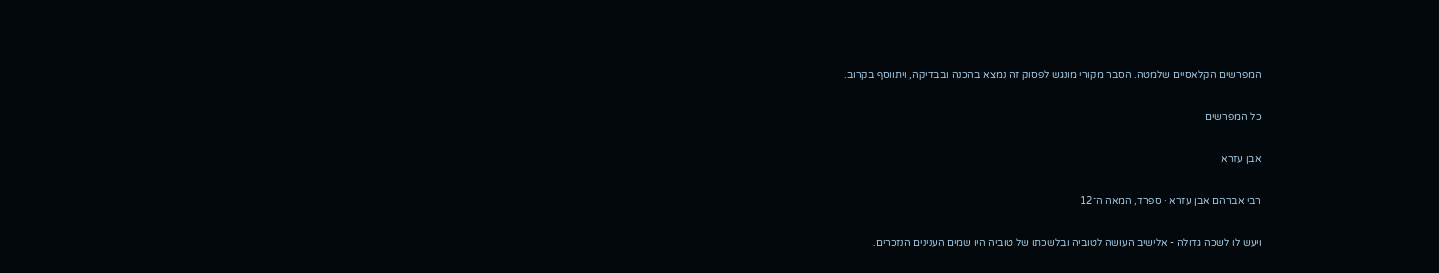המפרשים הקלאסיים שלמטה. הסבר מקורי מונגש לפסוק זה נמצא בהכנה ובבדיקה, ויתווסף בקרוב.

כל המפרשים

אבן עזרא

רבי אברהם אבן עזרא · ספרד, המאה ה־12

ויעש לו לשכה גדולה - אלישיב העושה לטוביה ובלשכתו של טוביה היו שמים הענינים הנזכרים.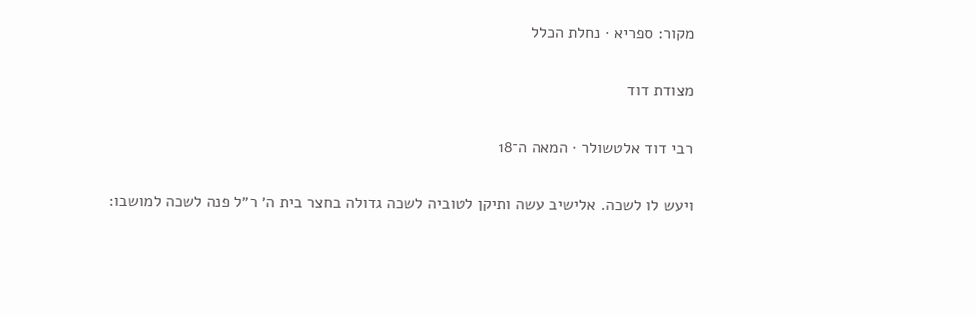מקור: ספריא · נחלת הכלל

מצודת דוד

רבי דוד אלטשולר · המאה ה־18

ויעש לו לשכה. אלישיב עשה ותיקן לטוביה לשכה גדולה בחצר בית ה׳ ר״ל פנה לשכה למושבו: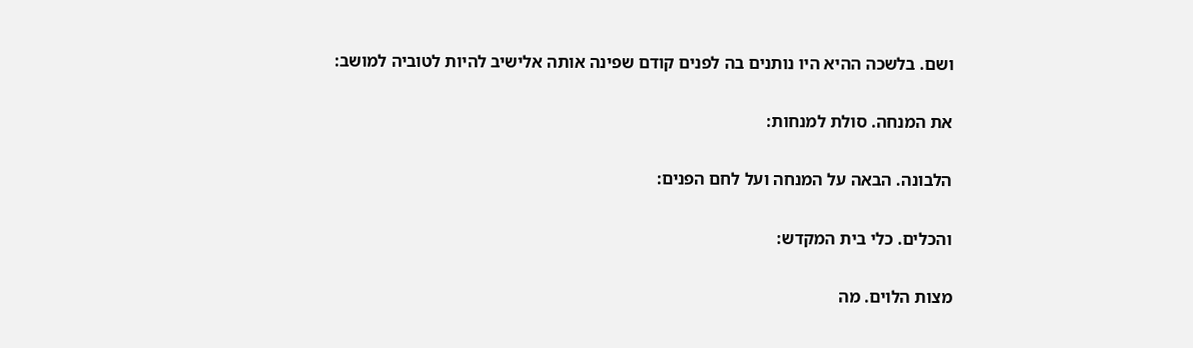ושם. בלשכה ההיא היו נותנים בה לפנים קודם שפינה אותה אלישיב להיות לטוביה למושב:

את המנחה. סולת למנחות:

הלבונה. הבאה על המנחה ועל לחם הפנים:

והכלים. כלי בית המקדש:

מצות הלוים. מה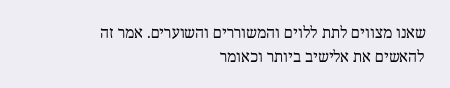שאנו מצווים לתת ללוים והמשוררים והשוערים. אמר זה להאשים את אלישיב ביותר וכאומר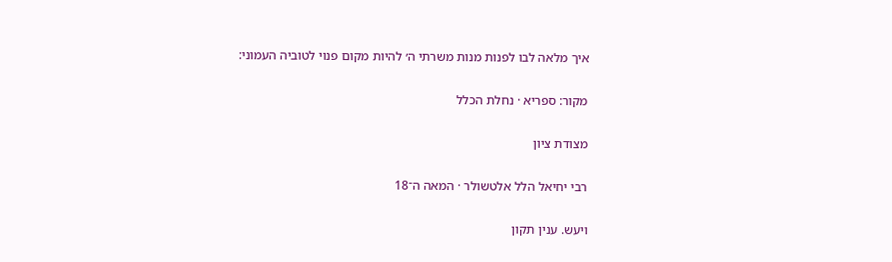איך מלאה לבו לפנות מנות משרתי ה׳ להיות מקום פנוי לטוביה העמוני:

מקור: ספריא · נחלת הכלל

מצודת ציון

רבי יחיאל הלל אלטשולר · המאה ה־18

ויעש. ענין תקון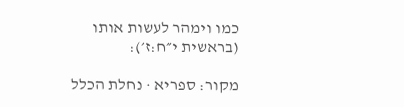כמו וימהר לעשות אותו (בראשית י״ח:ז׳):

מקור: ספריא · נחלת הכלל